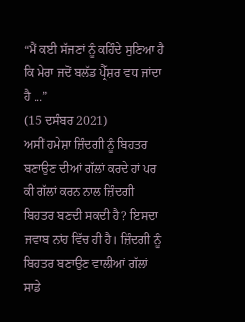“ਮੈਂ ਕਈ ਸੱਜਣਾਂ ਨੂੰ ਕਹਿੰਦੇ ਸੁਣਿਆ ਹੈ ਕਿ ਮੇਰਾ ਜਦੋਂ ਬਲੱਡ ਪ੍ਰੈੱਸ਼ਰ ਵਧ ਜਾਂਦਾ ਹੈ ...”
(15 ਦਸੰਬਰ 2021)
ਅਸੀਂ ਹਮੇਸ਼ਾ ਜ਼ਿੰਦਗੀ ਨੂੰ ਬਿਹਤਰ ਬਣਾਉਣ ਦੀਆਂ ਗੱਲਾਂ ਕਰਦੇ ਹਾਂ ਪਰ ਕੀ ਗੱਲਾਂ ਕਰਨ ਨਾਲ ਜ਼ਿੰਦਗੀ ਬਿਹਤਰ ਬਣਦੀ ਸਕਦੀ ਹੈ? ਇਸਦਾ ਜਵਾਬ ਨਾਂਹ ਵਿੱਚ ਹੀ ਹੈ। ਜ਼ਿੰਦਗੀ ਨੂੰ ਬਿਹਤਰ ਬਣਾਉਣ ਵਾਲੀਆਂ ਗੱਲਾਂ ਸਾਡੇ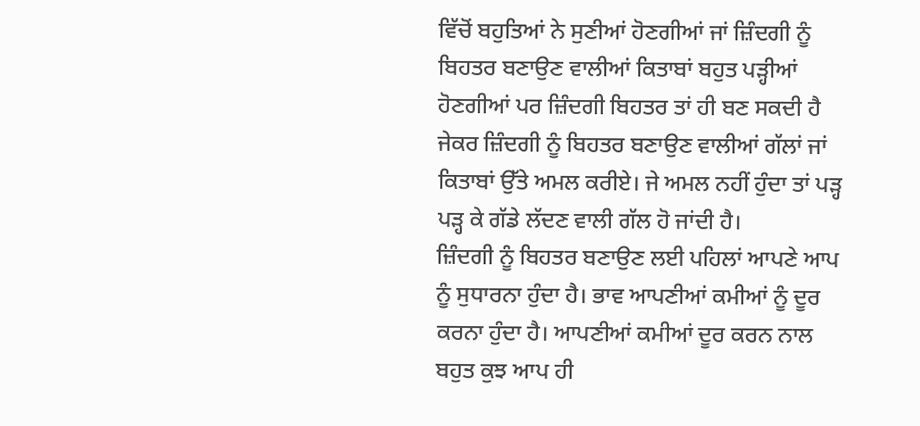ਵਿੱਚੋਂ ਬਹੁਤਿਆਂ ਨੇ ਸੁਣੀਆਂ ਹੋਣਗੀਆਂ ਜਾਂ ਜ਼ਿੰਦਗੀ ਨੂੰ ਬਿਹਤਰ ਬਣਾਉਣ ਵਾਲੀਆਂ ਕਿਤਾਬਾਂ ਬਹੁਤ ਪੜ੍ਹੀਆਂ ਹੋਣਗੀਆਂ ਪਰ ਜ਼ਿੰਦਗੀ ਬਿਹਤਰ ਤਾਂ ਹੀ ਬਣ ਸਕਦੀ ਹੈ ਜੇਕਰ ਜ਼ਿੰਦਗੀ ਨੂੰ ਬਿਹਤਰ ਬਣਾਉਣ ਵਾਲੀਆਂ ਗੱਲਾਂ ਜਾਂ ਕਿਤਾਬਾਂ ਉੱਤੇ ਅਮਲ ਕਰੀਏ। ਜੇ ਅਮਲ ਨਹੀਂ ਹੁੰਦਾ ਤਾਂ ਪੜ੍ਹ ਪੜ੍ਹ ਕੇ ਗੱਡੇ ਲੱਦਣ ਵਾਲੀ ਗੱਲ ਹੋ ਜਾਂਦੀ ਹੈ।
ਜ਼ਿੰਦਗੀ ਨੂੰ ਬਿਹਤਰ ਬਣਾਉਣ ਲਈ ਪਹਿਲਾਂ ਆਪਣੇ ਆਪ ਨੂੰ ਸੁਧਾਰਨਾ ਹੁੰਦਾ ਹੈ। ਭਾਵ ਆਪਣੀਆਂ ਕਮੀਆਂ ਨੂੰ ਦੂਰ ਕਰਨਾ ਹੁੰਦਾ ਹੈ। ਆਪਣੀਆਂ ਕਮੀਆਂ ਦੂਰ ਕਰਨ ਨਾਲ ਬਹੁਤ ਕੁਝ ਆਪ ਹੀ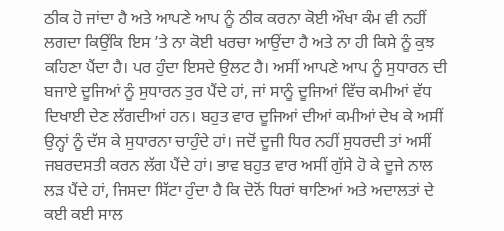ਠੀਕ ਹੋ ਜਾਂਦਾ ਹੈ ਅਤੇ ਆਪਣੇ ਆਪ ਨੂੰ ਠੀਕ ਕਰਨਾ ਕੋਈ ਔਖਾ ਕੰਮ ਵੀ ਨਹੀਂ ਲਗਦਾ ਕਿਉਂਕਿ ਇਸ ’ਤੇ ਨਾ ਕੋਈ ਖਰਚਾ ਆਉਂਦਾ ਹੈ ਅਤੇ ਨਾ ਹੀ ਕਿਸੇ ਨੂੰ ਕੁਝ ਕਹਿਣਾ ਪੈਂਦਾ ਹੈ। ਪਰ ਹੁੰਦਾ ਇਸਦੇ ਉਲਟ ਹੈ। ਅਸੀਂ ਆਪਣੇ ਆਪ ਨੂੰ ਸੁਧਾਰਨ ਦੀ ਬਜਾਏ ਦੂਜਿਆਂ ਨੂੰ ਸੁਧਾਰਨ ਤੁਰ ਪੈਂਦੇ ਹਾਂ, ਜਾਂ ਸਾਨੂੰ ਦੂਜਿਆਂ ਵਿੱਚ ਕਮੀਆਂ ਵੱਧ ਦਿਖਾਈ ਦੇਣ ਲੱਗਦੀਆਂ ਹਨ। ਬਹੁਤ ਵਾਰ ਦੂਜਿਆਂ ਦੀਆਂ ਕਮੀਆਂ ਦੇਖ ਕੇ ਅਸੀਂ ਉਨ੍ਹਾਂ ਨੂੰ ਦੱਸ ਕੇ ਸੁਧਾਰਨਾ ਚਾਹੁੰਦੇ ਹਾਂ। ਜਦੋਂ ਦੂਜੀ ਧਿਰ ਨਹੀਂ ਸੁਧਰਦੀ ਤਾਂ ਅਸੀਂ ਜਬਰਦਸਤੀ ਕਰਨ ਲੱਗ ਪੈਂਦੇ ਹਾਂ। ਭਾਵ ਬਹੁਤ ਵਾਰ ਅਸੀਂ ਗੁੱਸੇ ਹੋ ਕੇ ਦੂਜੇ ਨਾਲ ਲੜ ਪੈਂਦੇ ਹਾਂ, ਜਿਸਦਾ ਸਿੱਟਾ ਹੁੰਦਾ ਹੈ ਕਿ ਦੋਨੋਂ ਧਿਰਾਂ ਥਾਣਿਆਂ ਅਤੇ ਅਦਾਲਤਾਂ ਦੇ ਕਈ ਕਈ ਸਾਲ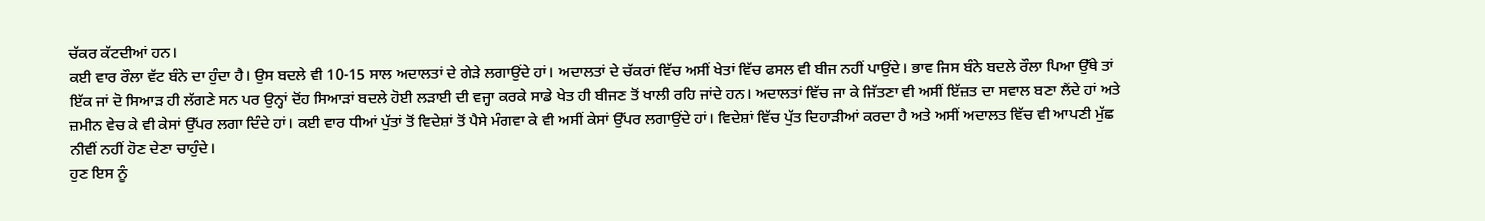ਚੱਕਰ ਕੱਟਦੀਆਂ ਹਨ।
ਕਈ ਵਾਰ ਰੌਲਾ ਵੱਟ ਬੰਨੇ ਦਾ ਹੁੰਦਾ ਹੈ। ਉਸ ਬਦਲੇ ਵੀ 10-15 ਸਾਲ ਅਦਾਲਤਾਂ ਦੇ ਗੇੜੇ ਲਗਾਉਂਦੇ ਹਾਂ। ਅਦਾਲਤਾਂ ਦੇ ਚੱਕਰਾਂ ਵਿੱਚ ਅਸੀਂ ਖੇਤਾਂ ਵਿੱਚ ਫਸਲ ਵੀ ਬੀਜ ਨਹੀਂ ਪਾਉਂਦੇ। ਭਾਵ ਜਿਸ ਬੰਨੇ ਬਦਲੇ ਰੌਲਾ ਪਿਆ ਉੱਥੇ ਤਾਂ ਇੱਕ ਜਾਂ ਦੋ ਸਿਆੜ ਹੀ ਲੱਗਣੇ ਸਨ ਪਰ ਉਨ੍ਹਾਂ ਦੋਂਹ ਸਿਆੜਾਂ ਬਦਲੇ ਹੋਈ ਲੜਾਈ ਦੀ ਵਜ੍ਹਾ ਕਰਕੇ ਸਾਡੇ ਖੇਤ ਹੀ ਬੀਜਣ ਤੋਂ ਖਾਲੀ ਰਹਿ ਜਾਂਦੇ ਹਨ। ਅਦਾਲਤਾਂ ਵਿੱਚ ਜਾ ਕੇ ਜਿੱਤਣਾ ਵੀ ਅਸੀਂ ਇੱਜ਼ਤ ਦਾ ਸਵਾਲ ਬਣਾ ਲੈਂਦੇ ਹਾਂ ਅਤੇ ਜ਼ਮੀਨ ਵੇਚ ਕੇ ਵੀ ਕੇਸਾਂ ਉੱਪਰ ਲਗਾ ਦਿੰਦੇ ਹਾਂ। ਕਈ ਵਾਰ ਧੀਆਂ ਪੁੱਤਾਂ ਤੋਂ ਵਿਦੇਸ਼ਾਂ ਤੋਂ ਪੈਸੇ ਮੰਗਵਾ ਕੇ ਵੀ ਅਸੀਂ ਕੇਸਾਂ ਉੱਪਰ ਲਗਾਉਂਦੇ ਹਾਂ। ਵਿਦੇਸ਼ਾਂ ਵਿੱਚ ਪੁੱਤ ਦਿਹਾੜੀਆਂ ਕਰਦਾ ਹੈ ਅਤੇ ਅਸੀਂ ਅਦਾਲਤ ਵਿੱਚ ਵੀ ਆਪਣੀ ਮੁੱਛ ਨੀਵੀਂ ਨਹੀਂ ਹੋਣ ਦੇਣਾ ਚਾਹੁੰਦੇ।
ਹੁਣ ਇਸ ਨੂੰ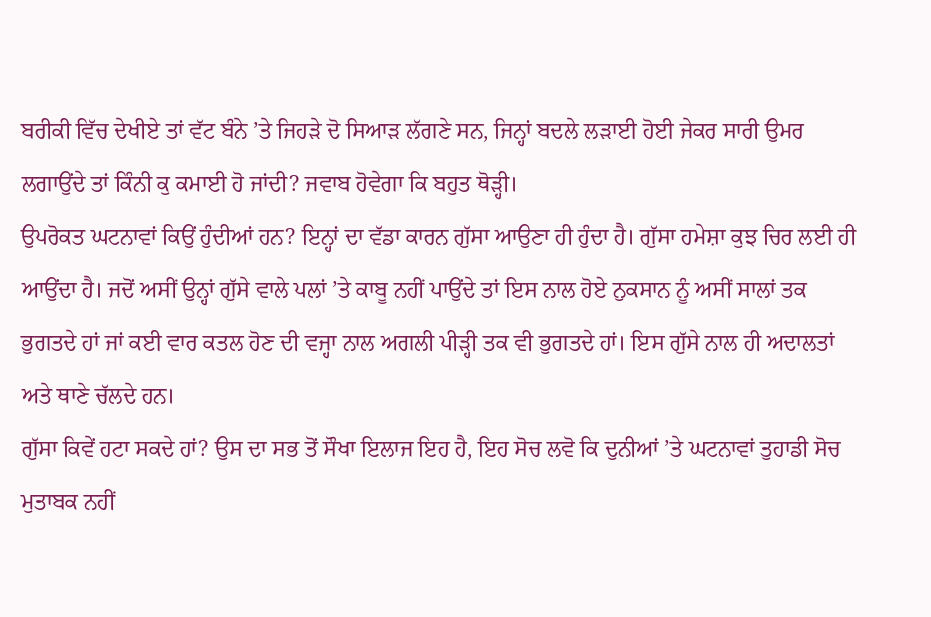ਬਰੀਕੀ ਵਿੱਚ ਦੇਖੀਏ ਤਾਂ ਵੱਟ ਬੰਨੇ ’ਤੇ ਜਿਹੜੇ ਦੋ ਸਿਆੜ ਲੱਗਣੇ ਸਨ, ਜਿਨ੍ਹਾਂ ਬਦਲੇ ਲੜਾਈ ਹੋਈ ਜੇਕਰ ਸਾਰੀ ਉਮਰ ਲਗਾਉਂਦੇ ਤਾਂ ਕਿੰਨੀ ਕੁ ਕਮਾਈ ਹੋ ਜਾਂਦੀ? ਜਵਾਬ ਹੋਵੇਗਾ ਕਿ ਬਹੁਤ ਥੋੜ੍ਹੀ।
ਉਪਰੋਕਤ ਘਟਨਾਵਾਂ ਕਿਉਂ ਹੁੰਦੀਆਂ ਹਨ? ਇਨ੍ਹਾਂ ਦਾ ਵੱਡਾ ਕਾਰਨ ਗੁੱਸਾ ਆਉਣਾ ਹੀ ਹੁੰਦਾ ਹੈ। ਗੁੱਸਾ ਹਮੇਸ਼ਾ ਕੁਝ ਚਿਰ ਲਈ ਹੀ ਆਉਂਦਾ ਹੈ। ਜਦੋਂ ਅਸੀਂ ਉਨ੍ਹਾਂ ਗੁੱਸੇ ਵਾਲੇ ਪਲਾਂ ’ਤੇ ਕਾਬੂ ਨਹੀਂ ਪਾਉਂਦੇ ਤਾਂ ਇਸ ਨਾਲ ਹੋਏ ਨੁਕਸਾਨ ਨੂੰ ਅਸੀਂ ਸਾਲਾਂ ਤਕ ਭੁਗਤਦੇ ਹਾਂ ਜਾਂ ਕਈ ਵਾਰ ਕਤਲ ਹੋਣ ਦੀ ਵਜ੍ਹਾ ਨਾਲ ਅਗਲੀ ਪੀੜ੍ਹੀ ਤਕ ਵੀ ਭੁਗਤਦੇ ਹਾਂ। ਇਸ ਗੁੱਸੇ ਨਾਲ ਹੀ ਅਦਾਲਤਾਂ ਅਤੇ ਥਾਣੇ ਚੱਲਦੇ ਹਨ।
ਗੁੱਸਾ ਕਿਵੇਂ ਹਟਾ ਸਕਦੇ ਹਾਂ? ਉਸ ਦਾ ਸਭ ਤੋਂ ਸੌਖਾ ਇਲਾਜ ਇਹ ਹੈ, ਇਹ ਸੋਚ ਲਵੋ ਕਿ ਦੁਨੀਆਂ ’ਤੇ ਘਟਨਾਵਾਂ ਤੁਹਾਡੀ ਸੋਚ ਮੁਤਾਬਕ ਨਹੀਂ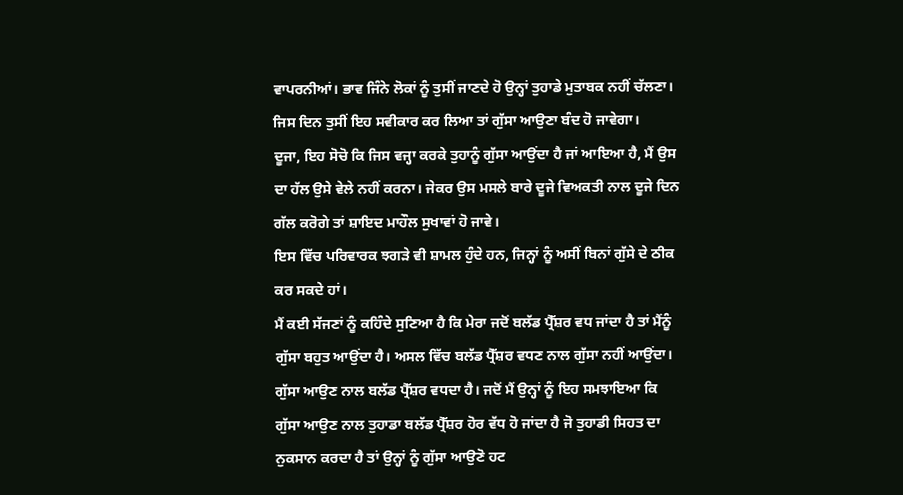ਵਾਪਰਨੀਆਂ। ਭਾਵ ਜਿੰਨੇ ਲੋਕਾਂ ਨੂੰ ਤੁਸੀਂ ਜਾਣਦੇ ਹੋ ਉਨ੍ਹਾਂ ਤੁਹਾਡੇ ਮੁਤਾਬਕ ਨਹੀਂ ਚੱਲਣਾ। ਜਿਸ ਦਿਨ ਤੁਸੀਂ ਇਹ ਸਵੀਕਾਰ ਕਰ ਲਿਆ ਤਾਂ ਗੁੱਸਾ ਆਉਣਾ ਬੰਦ ਹੋ ਜਾਵੇਗਾ।
ਦੂਜਾ, ਇਹ ਸੋਚੋ ਕਿ ਜਿਸ ਵਜ੍ਹਾ ਕਰਕੇ ਤੁਹਾਨੂੰ ਗੁੱਸਾ ਆਉਂਦਾ ਹੈ ਜਾਂ ਆਇਆ ਹੈ, ਮੈਂ ਉਸ ਦਾ ਹੱਲ ਉਸੇ ਵੇਲੇ ਨਹੀਂ ਕਰਨਾ। ਜੇਕਰ ਉਸ ਮਸਲੇ ਬਾਰੇ ਦੂਜੇ ਵਿਅਕਤੀ ਨਾਲ ਦੂਜੇ ਦਿਨ ਗੱਲ ਕਰੋਗੇ ਤਾਂ ਸ਼ਾਇਦ ਮਾਹੌਲ ਸੁਖਾਵਾਂ ਹੋ ਜਾਵੇ।
ਇਸ ਵਿੱਚ ਪਰਿਵਾਰਕ ਝਗੜੇ ਵੀ ਸ਼ਾਮਲ ਹੁੰਦੇ ਹਨ, ਜਿਨ੍ਹਾਂ ਨੂੰ ਅਸੀਂ ਬਿਨਾਂ ਗੁੱਸੇ ਦੇ ਠੀਕ ਕਰ ਸਕਦੇ ਹਾਂ।
ਮੈਂ ਕਈ ਸੱਜਣਾਂ ਨੂੰ ਕਹਿੰਦੇ ਸੁਣਿਆ ਹੈ ਕਿ ਮੇਰਾ ਜਦੋਂ ਬਲੱਡ ਪ੍ਰੈੱਸ਼ਰ ਵਧ ਜਾਂਦਾ ਹੈ ਤਾਂ ਮੈਂਨੂੰ ਗੁੱਸਾ ਬਹੁਤ ਆਉਂਦਾ ਹੈ। ਅਸਲ ਵਿੱਚ ਬਲੱਡ ਪ੍ਰੈੱਸ਼ਰ ਵਧਣ ਨਾਲ ਗੁੱਸਾ ਨਹੀਂ ਆਉਂਦਾ। ਗੁੱਸਾ ਆਉਣ ਨਾਲ ਬਲੱਡ ਪ੍ਰੈੱਸ਼ਰ ਵਧਦਾ ਹੈ। ਜਦੋਂ ਮੈਂ ਉਨ੍ਹਾਂ ਨੂੰ ਇਹ ਸਮਝਾਇਆ ਕਿ ਗੁੱਸਾ ਆਉਣ ਨਾਲ ਤੁਹਾਡਾ ਬਲੱਡ ਪ੍ਰੈੱਸ਼ਰ ਹੋਰ ਵੱਧ ਹੋ ਜਾਂਦਾ ਹੈ ਜੋ ਤੁਹਾਡੀ ਸਿਹਤ ਦਾ ਨੁਕਸਾਨ ਕਰਦਾ ਹੈ ਤਾਂ ਉਨ੍ਹਾਂ ਨੂੰ ਗੁੱਸਾ ਆਉਣੋ ਹਟ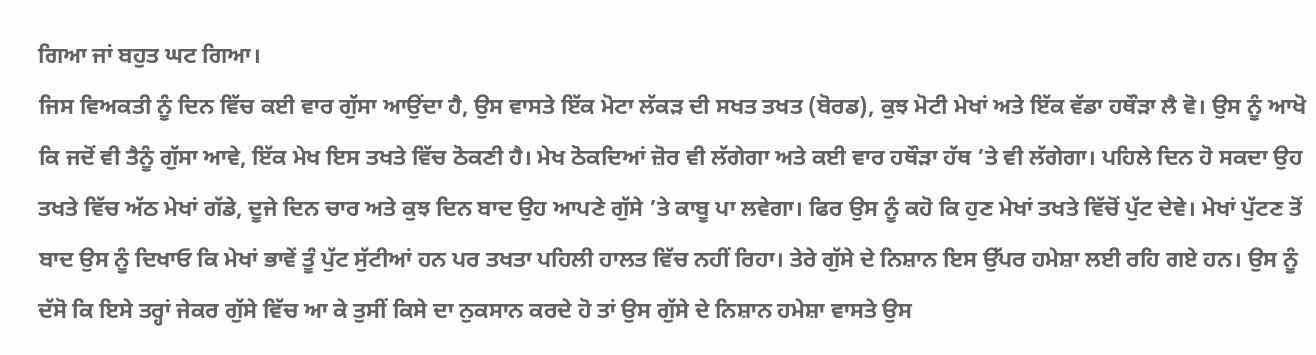ਗਿਆ ਜਾਂ ਬਹੁਤ ਘਟ ਗਿਆ।
ਜਿਸ ਵਿਅਕਤੀ ਨੂੰ ਦਿਨ ਵਿੱਚ ਕਈ ਵਾਰ ਗੁੱਸਾ ਆਉਂਦਾ ਹੈ, ਉਸ ਵਾਸਤੇ ਇੱਕ ਮੋਟਾ ਲੱਕੜ ਦੀ ਸਖਤ ਤਖਤ (ਬੋਰਡ), ਕੁਝ ਮੋਟੀ ਮੇਖਾਂ ਅਤੇ ਇੱਕ ਵੱਡਾ ਹਥੌੜਾ ਲੈ ਵੋ। ਉਸ ਨੂੰ ਆਖੋ ਕਿ ਜਦੋਂ ਵੀ ਤੈਨੂੰ ਗੁੱਸਾ ਆਵੇ, ਇੱਕ ਮੇਖ ਇਸ ਤਖਤੇ ਵਿੱਚ ਠੋਕਣੀ ਹੈ। ਮੇਖ ਠੋਕਦਿਆਂ ਜ਼ੋਰ ਵੀ ਲੱਗੇਗਾ ਅਤੇ ਕਈ ਵਾਰ ਹਥੌੜਾ ਹੱਥ ’ਤੇ ਵੀ ਲੱਗੇਗਾ। ਪਹਿਲੇ ਦਿਨ ਹੋ ਸਕਦਾ ਉਹ ਤਖਤੇ ਵਿੱਚ ਅੱਠ ਮੇਖਾਂ ਗੱਡੇ, ਦੂਜੇ ਦਿਨ ਚਾਰ ਅਤੇ ਕੁਝ ਦਿਨ ਬਾਦ ਉਹ ਆਪਣੇ ਗੁੱਸੇ ’ਤੇ ਕਾਬੂ ਪਾ ਲਵੇਗਾ। ਫਿਰ ਉਸ ਨੂੰ ਕਹੋ ਕਿ ਹੁਣ ਮੇਖਾਂ ਤਖਤੇ ਵਿੱਚੋਂ ਪੁੱਟ ਦੇਵੇ। ਮੇਖਾਂ ਪੁੱਟਣ ਤੋਂ ਬਾਦ ਉਸ ਨੂੰ ਦਿਖਾਓ ਕਿ ਮੇਖਾਂ ਭਾਵੇਂ ਤੂੰ ਪੁੱਟ ਸੁੱਟੀਆਂ ਹਨ ਪਰ ਤਖਤਾ ਪਹਿਲੀ ਹਾਲਤ ਵਿੱਚ ਨਹੀਂ ਰਿਹਾ। ਤੇਰੇ ਗੁੱਸੇ ਦੇ ਨਿਸ਼ਾਨ ਇਸ ਉੱਪਰ ਹਮੇਸ਼ਾ ਲਈ ਰਹਿ ਗਏ ਹਨ। ਉਸ ਨੂੰ ਦੱਸੋ ਕਿ ਇਸੇ ਤਰ੍ਹਾਂ ਜੇਕਰ ਗੁੱਸੇ ਵਿੱਚ ਆ ਕੇ ਤੁਸੀਂ ਕਿਸੇ ਦਾ ਨੁਕਸਾਨ ਕਰਦੇ ਹੋ ਤਾਂ ਉਸ ਗੁੱਸੇ ਦੇ ਨਿਸ਼ਾਨ ਹਮੇਸ਼ਾ ਵਾਸਤੇ ਉਸ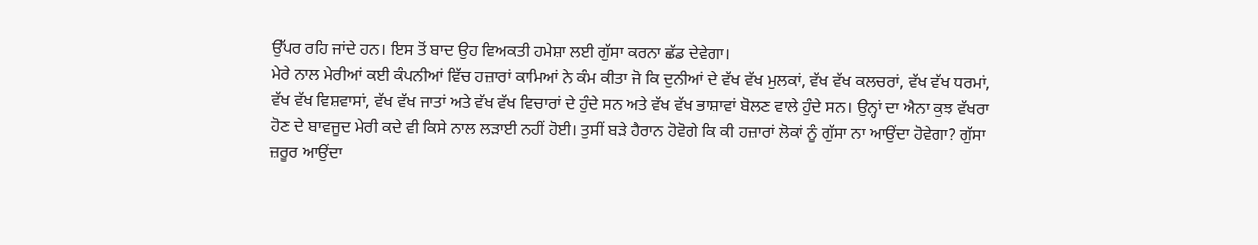ਉੱਪਰ ਰਹਿ ਜਾਂਦੇ ਹਨ। ਇਸ ਤੋਂ ਬਾਦ ਉਹ ਵਿਅਕਤੀ ਹਮੇਸ਼ਾ ਲਈ ਗੁੱਸਾ ਕਰਨਾ ਛੱਡ ਦੇਵੇਗਾ।
ਮੇਰੇ ਨਾਲ ਮੇਰੀਆਂ ਕਈ ਕੰਪਨੀਆਂ ਵਿੱਚ ਹਜ਼ਾਰਾਂ ਕਾਮਿਆਂ ਨੇ ਕੰਮ ਕੀਤਾ ਜੋ ਕਿ ਦੁਨੀਆਂ ਦੇ ਵੱਖ ਵੱਖ ਮੁਲਕਾਂ, ਵੱਖ ਵੱਖ ਕਲਚਰਾਂ, ਵੱਖ ਵੱਖ ਧਰਮਾਂ, ਵੱਖ ਵੱਖ ਵਿਸ਼ਵਾਸਾਂ, ਵੱਖ ਵੱਖ ਜਾਤਾਂ ਅਤੇ ਵੱਖ ਵੱਖ ਵਿਚਾਰਾਂ ਦੇ ਹੁੰਦੇ ਸਨ ਅਤੇ ਵੱਖ ਵੱਖ ਭਾਸ਼ਾਵਾਂ ਬੋਲਣ ਵਾਲੇ ਹੁੰਦੇ ਸਨ। ਉਨ੍ਹਾਂ ਦਾ ਐਨਾ ਕੁਝ ਵੱਖਰਾ ਹੋਣ ਦੇ ਬਾਵਜੂਦ ਮੇਰੀ ਕਦੇ ਵੀ ਕਿਸੇ ਨਾਲ ਲੜਾਈ ਨਹੀਂ ਹੋਈ। ਤੁਸੀਂ ਬੜੇ ਹੈਰਾਨ ਹੋਵੋਗੇ ਕਿ ਕੀ ਹਜ਼ਾਰਾਂ ਲੋਕਾਂ ਨੂੰ ਗੁੱਸਾ ਨਾ ਆਉਂਦਾ ਹੋਵੇਗਾ? ਗੁੱਸਾ ਜ਼ਰੂਰ ਆਉਂਦਾ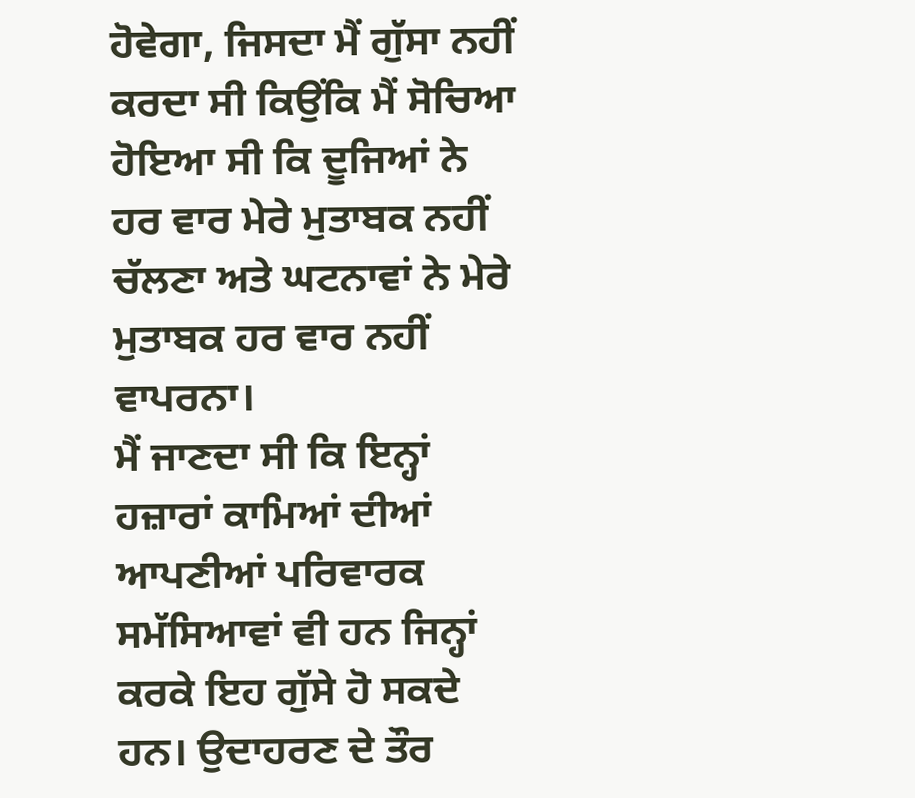ਹੋਵੇਗਾ, ਜਿਸਦਾ ਮੈਂ ਗੁੱਸਾ ਨਹੀਂ ਕਰਦਾ ਸੀ ਕਿਉਂਕਿ ਮੈਂ ਸੋਚਿਆ ਹੋਇਆ ਸੀ ਕਿ ਦੂਜਿਆਂ ਨੇ ਹਰ ਵਾਰ ਮੇਰੇ ਮੁਤਾਬਕ ਨਹੀਂ ਚੱਲਣਾ ਅਤੇ ਘਟਨਾਵਾਂ ਨੇ ਮੇਰੇ ਮੁਤਾਬਕ ਹਰ ਵਾਰ ਨਹੀਂ ਵਾਪਰਨਾ।
ਮੈਂ ਜਾਣਦਾ ਸੀ ਕਿ ਇਨ੍ਹਾਂ ਹਜ਼ਾਰਾਂ ਕਾਮਿਆਂ ਦੀਆਂ ਆਪਣੀਆਂ ਪਰਿਵਾਰਕ ਸਮੱਸਿਆਵਾਂ ਵੀ ਹਨ ਜਿਨ੍ਹਾਂ ਕਰਕੇ ਇਹ ਗੁੱਸੇ ਹੋ ਸਕਦੇ ਹਨ। ਉਦਾਹਰਣ ਦੇ ਤੌਰ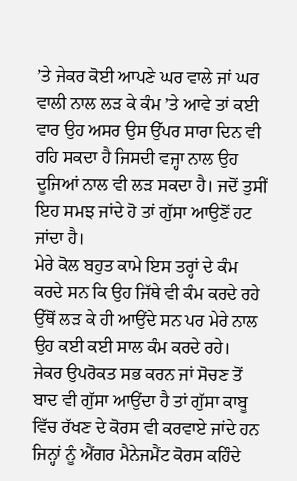’ਤੇ ਜੇਕਰ ਕੋਈ ਆਪਣੇ ਘਰ ਵਾਲੇ ਜਾਂ ਘਰ ਵਾਲੀ ਨਾਲ ਲੜ ਕੇ ਕੰਮ ’ਤੇ ਆਵੇ ਤਾਂ ਕਈ ਵਾਰ ਉਹ ਅਸਰ ਉਸ ਉੱਪਰ ਸਾਰਾ ਦਿਨ ਵੀ ਰਹਿ ਸਕਦਾ ਹੈ ਜਿਸਦੀ ਵਜ੍ਹਾ ਨਾਲ ਉਹ ਦੂਜਿਆਂ ਨਾਲ ਵੀ ਲੜ ਸਕਦਾ ਹੈ। ਜਦੋਂ ਤੁਸੀਂ ਇਹ ਸਮਝ ਜਾਂਦੇ ਹੋ ਤਾਂ ਗੁੱਸਾ ਆਉਣੋਂ ਹਟ ਜਾਂਦਾ ਹੈ।
ਮੇਰੇ ਕੋਲ ਬਹੁਤ ਕਾਮੇ ਇਸ ਤਰ੍ਹਾਂ ਦੇ ਕੰਮ ਕਰਦੇ ਸਨ ਕਿ ਉਹ ਜਿੱਥੇ ਵੀ ਕੰਮ ਕਰਦੇ ਰਹੇ ਉੱਥੋਂ ਲੜ ਕੇ ਹੀ ਆਉਂਦੇ ਸਨ ਪਰ ਮੇਰੇ ਨਾਲ ਉਹ ਕਈ ਕਈ ਸਾਲ ਕੰਮ ਕਰਦੇ ਰਹੇ।
ਜੇਕਰ ਉਪਰੋਕਤ ਸਭ ਕਰਨ ਜਾਂ ਸੋਚਣ ਤੋਂ ਬਾਦ ਵੀ ਗੁੱਸਾ ਆਉਂਦਾ ਹੈ ਤਾਂ ਗੁੱਸਾ ਕਾਬੂ ਵਿੱਚ ਰੱਖਣ ਦੇ ਕੋਰਸ ਵੀ ਕਰਵਾਏ ਜਾਂਦੇ ਹਨ ਜਿਨ੍ਹਾਂ ਨੂੰ ਐਂਗਰ ਮੈਨੇਜਮੈਂਟ ਕੋਰਸ ਕਹਿੰਦੇ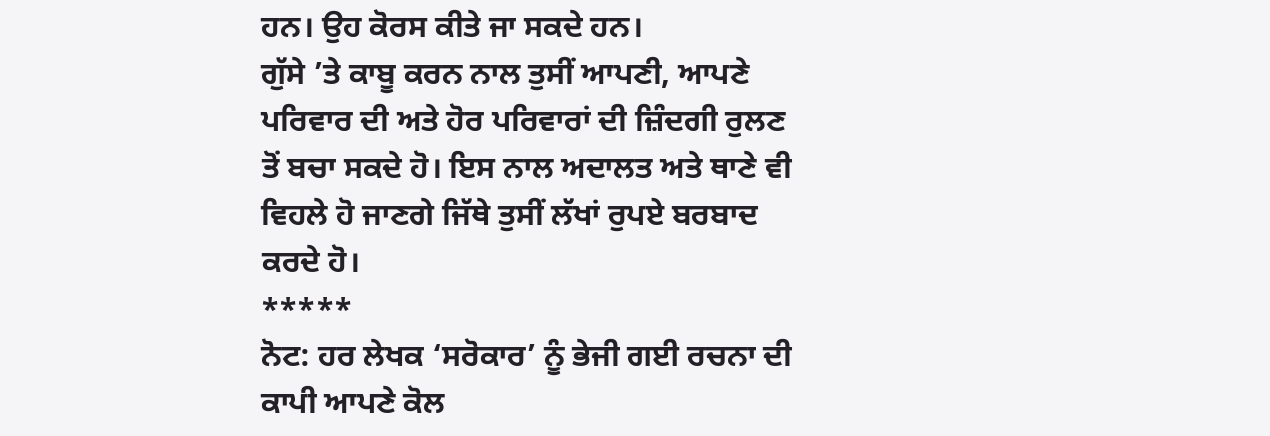ਹਨ। ਉਹ ਕੋਰਸ ਕੀਤੇ ਜਾ ਸਕਦੇ ਹਨ।
ਗੁੱਸੇ ’ਤੇ ਕਾਬੂ ਕਰਨ ਨਾਲ ਤੁਸੀਂ ਆਪਣੀ, ਆਪਣੇ ਪਰਿਵਾਰ ਦੀ ਅਤੇ ਹੋਰ ਪਰਿਵਾਰਾਂ ਦੀ ਜ਼ਿੰਦਗੀ ਰੁਲਣ ਤੋਂ ਬਚਾ ਸਕਦੇ ਹੋ। ਇਸ ਨਾਲ ਅਦਾਲਤ ਅਤੇ ਥਾਣੇ ਵੀ ਵਿਹਲੇ ਹੋ ਜਾਣਗੇ ਜਿੱਥੇ ਤੁਸੀਂ ਲੱਖਾਂ ਰੁਪਏ ਬਰਬਾਦ ਕਰਦੇ ਹੋ।
*****
ਨੋਟ: ਹਰ ਲੇਖਕ ‘ਸਰੋਕਾਰ’ ਨੂੰ ਭੇਜੀ ਗਈ ਰਚਨਾ ਦੀ ਕਾਪੀ ਆਪਣੇ ਕੋਲ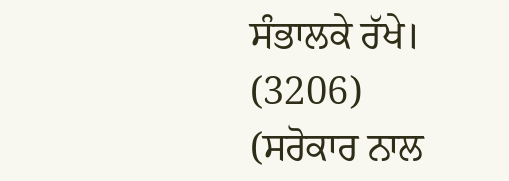ਸੰਭਾਲਕੇ ਰੱਖੇ।
(3206)
(ਸਰੋਕਾਰ ਨਾਲ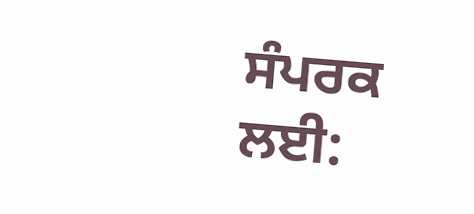ਸੰਪਰਕ ਲਈ: